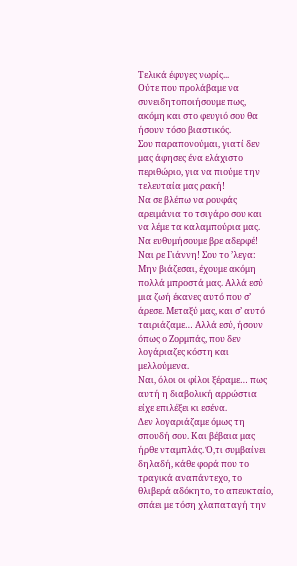Τελικά έφυγες νωρίς...
Ούτε που προλάβαμε να συνειδητοποιήσουμε πως, ακόμη και στο φευγιό σου θα ήσουν τόσο βιαστικός.
Σου παραπονούμαι, γιατί δεν μας άφησες ένα ελάχιστο περιθώριο, για να πιούμε την τελευταία μας ρακή!
Να σε βλέπω να ρουφάς αρειμάνια το τσιγάρο σου και να λέμε τα καλαμπούρια μας. Να ευθυμήσουμε βρε αδερφέ! Ναι ρε Γιάννη! Σου το ’λεγα: Μην βιάζεσαι, έχουμε ακόμη πολλά μπροστά μας. Αλλά εσύ μια ζωή έκανες αυτό που σ’ άρεσε. Μεταξύ μας, και σ’ αυτό ταιριάζαμε… Αλλά εσύ, ήσουν όπως ο Ζορμπάς, που δεν λογάριαζες κόστη και μελλούμενα.
Ναι, όλοι οι φίλοι ξέραμε… πως αυτή η διαβολική αρρώστια είχε επιλέξει κι εσένα.
Δεν λογαριάζαμε όμως τη σπουδή σου. Και βέβαια μας ήρθε νταμπλάς. Ό,τι συμβαίνει δηλαδή, κάθε φορά που το τραγικά αναπάντεχο, το θλιβερά αδόκητο, το απευκταίο, σπάει με τόση χλαπαταγή την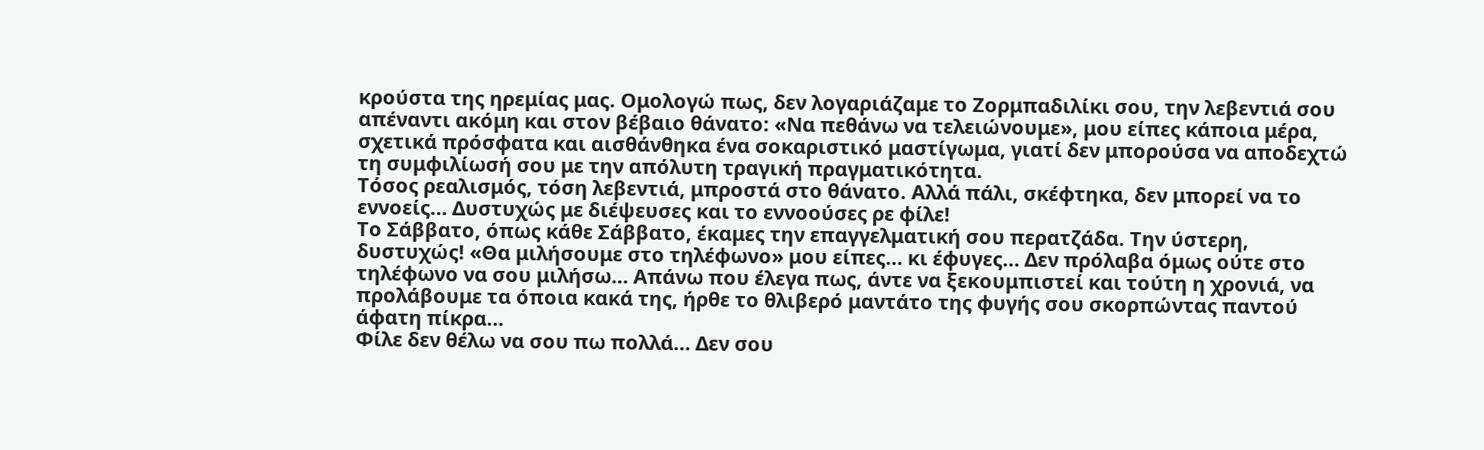κρούστα της ηρεμίας μας. Ομολογώ πως, δεν λογαριάζαμε το Ζορμπαδιλίκι σου, την λεβεντιά σου απέναντι ακόμη και στον βέβαιο θάνατο: «Να πεθάνω να τελειώνουμε», μου είπες κάποια μέρα, σχετικά πρόσφατα και αισθάνθηκα ένα σοκαριστικό μαστίγωμα, γιατί δεν μπορούσα να αποδεχτώ τη συμφιλίωσή σου με την απόλυτη τραγική πραγματικότητα.
Τόσος ρεαλισμός, τόση λεβεντιά, μπροστά στο θάνατο. Αλλά πάλι, σκέφτηκα, δεν μπορεί να το εννοείς… Δυστυχώς με διέψευσες και το εννοούσες ρε φίλε!
Το Σάββατο, όπως κάθε Σάββατο, έκαμες την επαγγελματική σου περατζάδα. Την ύστερη, δυστυχώς! «Θα μιλήσουμε στο τηλέφωνο» μου είπες… κι έφυγες… Δεν πρόλαβα όμως ούτε στο τηλέφωνο να σου μιλήσω… Απάνω που έλεγα πως, άντε να ξεκουμπιστεί και τούτη η χρονιά, να προλάβουμε τα όποια κακά της, ήρθε το θλιβερό μαντάτο της φυγής σου σκορπώντας παντού άφατη πίκρα…
Φίλε δεν θέλω να σου πω πολλά… Δεν σου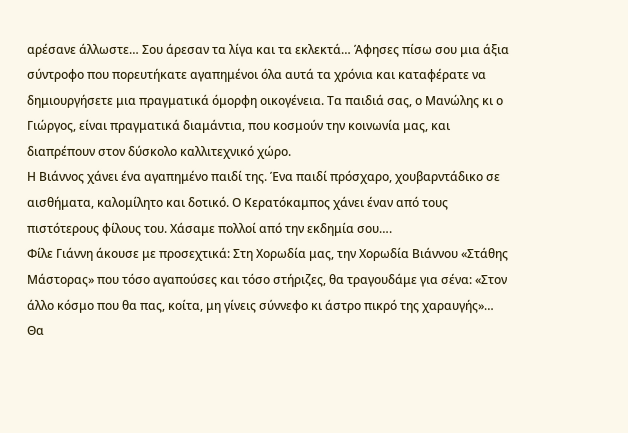αρέσανε άλλωστε… Σου άρεσαν τα λίγα και τα εκλεκτά… Άφησες πίσω σου μια άξια σύντροφο που πορευτήκατε αγαπημένοι όλα αυτά τα χρόνια και καταφέρατε να δημιουργήσετε μια πραγματικά όμορφη οικογένεια. Τα παιδιά σας, ο Μανώλης κι ο Γιώργος, είναι πραγματικά διαμάντια, που κοσμούν την κοινωνία μας, και διαπρέπουν στον δύσκολο καλλιτεχνικό χώρο.
Η Βιάννος χάνει ένα αγαπημένο παιδί της. Ένα παιδί πρόσχαρο, χουβαρντάδικο σε αισθήματα, καλομίλητο και δοτικό. Ο Κερατόκαμπος χάνει έναν από τους πιστότερους φίλους του. Χάσαμε πολλοί από την εκδημία σου….
Φίλε Γιάννη άκουσε με προσεχτικά: Στη Χορωδία μας, την Χορωδία Βιάννου «Στάθης Μάστορας» που τόσο αγαπούσες και τόσο στήριζες, θα τραγουδάμε για σένα: «Στον άλλο κόσμο που θα πας, κοίτα, μη γίνεις σύννεφο κι άστρο πικρό της χαραυγής»… Θα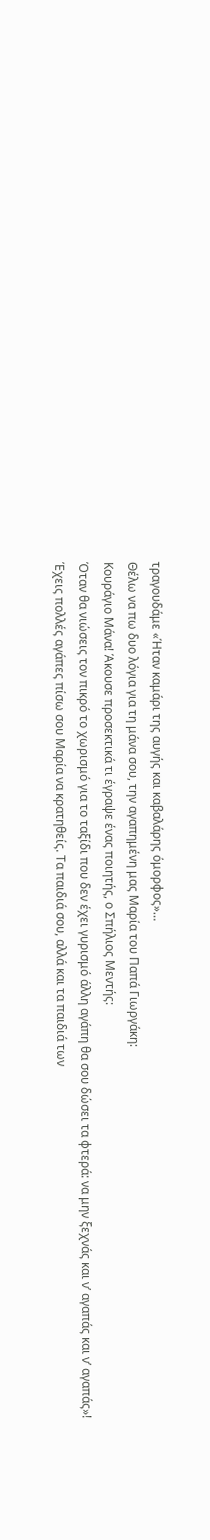τραγουδάμε «Ήταν καμάρι της αυγής και καβαλάρης όμορφος»…
Θέλω να πω δυο λόγια για τη μάνα σου, την αγαπημένη μας Μαρία του Παπά Γιωργάκη:
Κουράγιο Μάνα! Άκουσε προσεκτικά τι έγραψε ένας ποιητής, ο Σπήλιος Μεντής:
Όταν θα νιώσεις τον πικρό το χωρισμό για το ταξίδι που δεν έχει γυρισμό άλλη αγάπη θα σου δώσει τα φτερά: να μην ξεχνάς και ν’ αγαπάς και ν’ αγαπάς»!
Έχεις πολλές αγάπες πίσω σου Μαρία να κρατηθείς. Τα παιδιά σου, αλλά και τα παιδιά των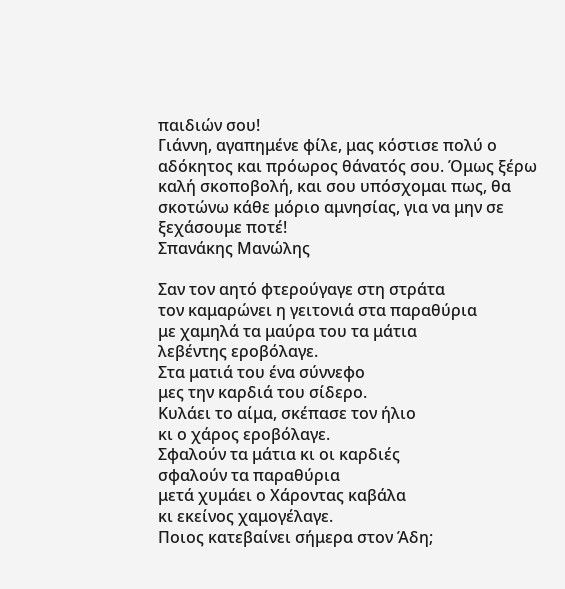παιδιών σου!
Γιάννη, αγαπημένε φίλε, μας κόστισε πολύ ο αδόκητος και πρόωρος θάνατός σου. Όμως ξέρω καλή σκοποβολή, και σου υπόσχομαι πως, θα σκοτώνω κάθε μόριο αμνησίας, για να μην σε ξεχάσουμε ποτέ!
Σπανάκης Μανώλης

Σαν τον αητό φτερούγαγε στη στράτα
τον καμαρώνει η γειτονιά στα παραθύρια
με χαμηλά τα μαύρα του τα μάτια
λεβέντης εροβόλαγε.
Στα ματιά του ένα σύννεφο
μες την καρδιά του σίδερο.
Κυλάει το αίμα, σκέπασε τον ήλιο
κι ο χάρος εροβόλαγε.
Σφαλούν τα μάτια κι οι καρδιές
σφαλούν τα παραθύρια
μετά χυμάει ο Χάροντας καβάλα
κι εκείνος χαμογέλαγε.
Ποιος κατεβαίνει σήμερα στον Άδη;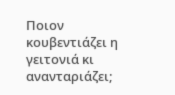Ποιον κουβεντιάζει η γειτονιά κι ανανταριάζει;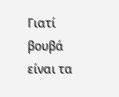Γιατί βουβά είναι τα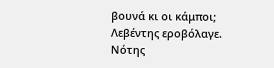βουνά κι οι κάμποι;
Λεβέντης εροβόλαγε.
Νότης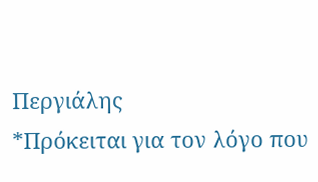Περγιάλης
*Πρόκειται για τον λόγο που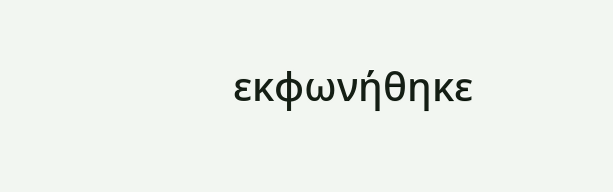εκφωνήθηκε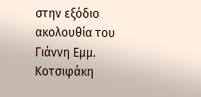στην εξόδιο ακολουθία του Γιάννη Εμμ. Κοτσιφάκη